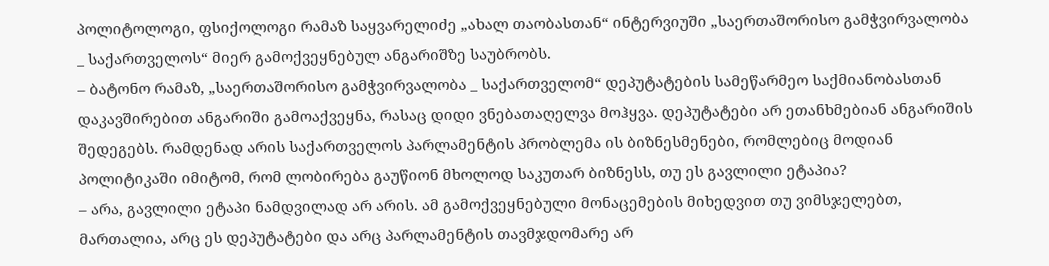პოლიტოლოგი, ფსიქოლოგი რამაზ საყვარელიძე „ახალ თაობასთან“ ინტერვიუში „საერთაშორისო გამჭვირვალობა _ საქართველოს“ მიერ გამოქვეყნებულ ანგარიშზე საუბრობს.
– ბატონო რამაზ, „საერთაშორისო გამჭვირვალობა _ საქართველომ“ დეპუტატების სამეწარმეო საქმიანობასთან დაკავშირებით ანგარიში გამოაქვეყნა, რასაც დიდი ვნებათაღელვა მოჰყვა. დეპუტატები არ ეთანხმებიან ანგარიშის შედეგებს. რამდენად არის საქართველოს პარლამენტის პრობლემა ის ბიზნესმენები, რომლებიც მოდიან პოლიტიკაში იმიტომ, რომ ლობირება გაუწიონ მხოლოდ საკუთარ ბიზნესს, თუ ეს გავლილი ეტაპია?
– არა, გავლილი ეტაპი ნამდვილად არ არის. ამ გამოქვეყნებული მონაცემების მიხედვით თუ ვიმსჯელებთ, მართალია, არც ეს დეპუტატები და არც პარლამენტის თავმჯდომარე არ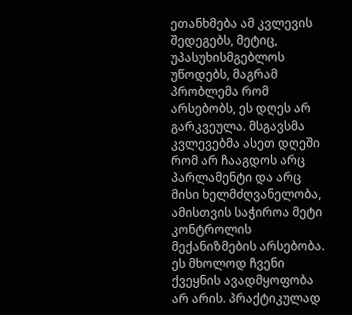ეთანხმება ამ კვლევის შედეგებს, მეტიც, უპასუხისმგებლოს უწოდებს, მაგრამ პრობლემა რომ არსებობს, ეს დღეს არ გარკვეულა. მსგავსმა კვლევებმა ასეთ დღეში რომ არ ჩააგდოს არც პარლამენტი და არც მისი ხელმძღვანელობა, ამისთვის საჭიროა მეტი კონტროლის მექანიზმების არსებობა.
ეს მხოლოდ ჩვენი ქვეყნის ავადმყოფობა არ არის. პრაქტიკულად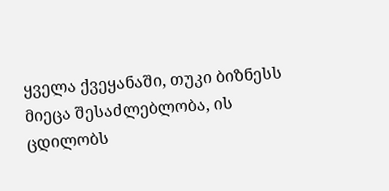ყველა ქვეყანაში, თუკი ბიზნესს მიეცა შესაძლებლობა, ის ცდილობს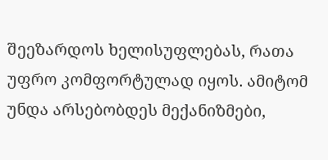შეეზარდოს ხელისუფლებას, რათა უფრო კომფორტულად იყოს. ამიტომ უნდა არსებობდეს მექანიზმები,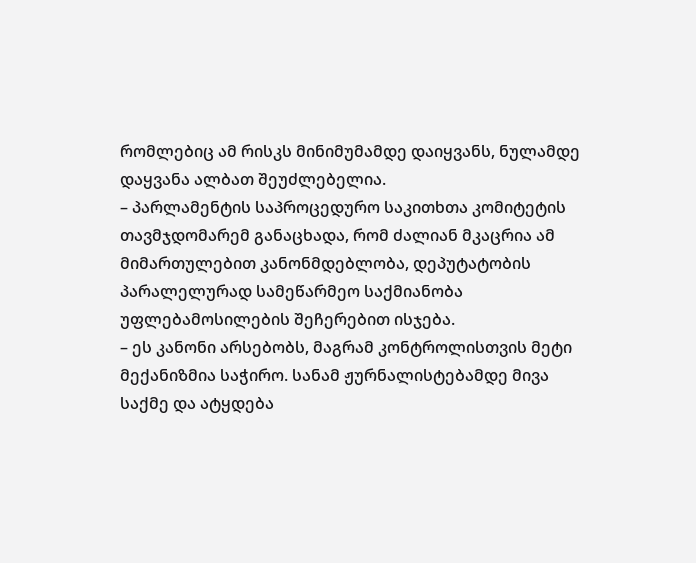რომლებიც ამ რისკს მინიმუმამდე დაიყვანს, ნულამდე დაყვანა ალბათ შეუძლებელია.
– პარლამენტის საპროცედურო საკითხთა კომიტეტის თავმჯდომარემ განაცხადა, რომ ძალიან მკაცრია ამ მიმართულებით კანონმდებლობა, დეპუტატობის პარალელურად სამეწარმეო საქმიანობა უფლებამოსილების შეჩერებით ისჯება.
– ეს კანონი არსებობს, მაგრამ კონტროლისთვის მეტი მექანიზმია საჭირო. სანამ ჟურნალისტებამდე მივა საქმე და ატყდება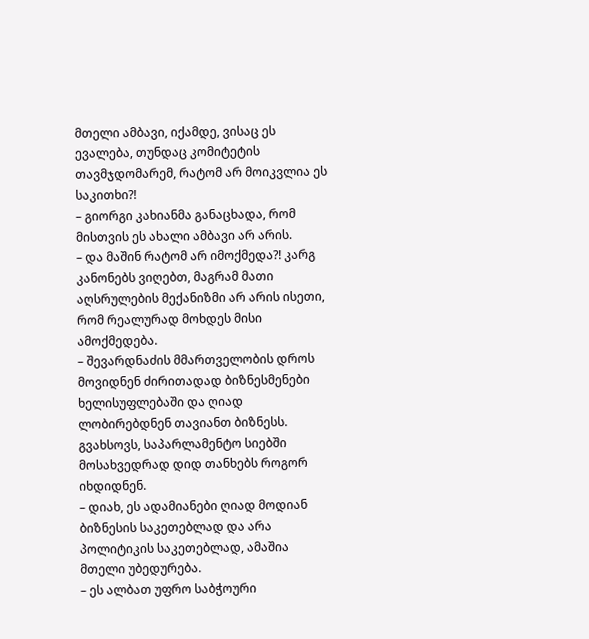მთელი ამბავი, იქამდე, ვისაც ეს ევალება, თუნდაც კომიტეტის თავმჯდომარემ, რატომ არ მოიკვლია ეს საკითხი?!
– გიორგი კახიანმა განაცხადა, რომ მისთვის ეს ახალი ამბავი არ არის.
– და მაშინ რატომ არ იმოქმედა?! კარგ კანონებს ვიღებთ, მაგრამ მათი აღსრულების მექანიზმი არ არის ისეთი, რომ რეალურად მოხდეს მისი ამოქმედება.
– შევარდნაძის მმართველობის დროს მოვიდნენ ძირითადად ბიზნესმენები ხელისუფლებაში და ღიად ლობირებდნენ თავიანთ ბიზნესს. გვახსოვს, საპარლამენტო სიებში მოსახვედრად დიდ თანხებს როგორ იხდიდნენ.
– დიახ, ეს ადამიანები ღიად მოდიან ბიზნესის საკეთებლად და არა პოლიტიკის საკეთებლად, ამაშია მთელი უბედურება.
– ეს ალბათ უფრო საბჭოური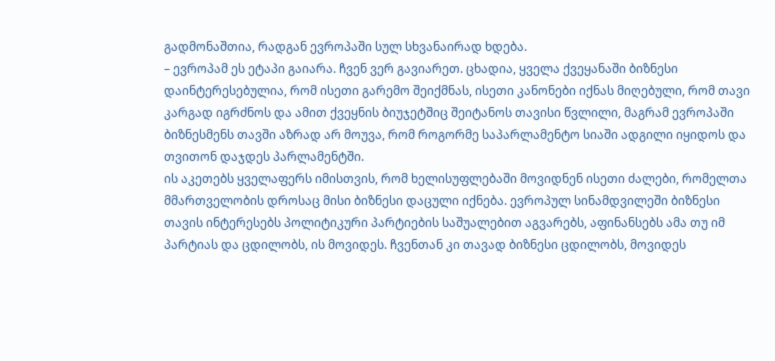გადმონაშთია, რადგან ევროპაში სულ სხვანაირად ხდება.
– ევროპამ ეს ეტაპი გაიარა. ჩვენ ვერ გავიარეთ. ცხადია, ყველა ქვეყანაში ბიზნესი დაინტერესებულია, რომ ისეთი გარემო შეიქმნას, ისეთი კანონები იქნას მიღებული, რომ თავი კარგად იგრძნოს და ამით ქვეყნის ბიუჯეტშიც შეიტანოს თავისი წვლილი, მაგრამ ევროპაში ბიზნესმენს თავში აზრად არ მოუვა, რომ როგორმე საპარლამენტო სიაში ადგილი იყიდოს და თვითონ დაჯდეს პარლამენტში.
ის აკეთებს ყველაფერს იმისთვის, რომ ხელისუფლებაში მოვიდნენ ისეთი ძალები, რომელთა მმართველობის დროსაც მისი ბიზნესი დაცული იქნება. ევროპულ სინამდვილეში ბიზნესი თავის ინტერესებს პოლიტიკური პარტიების საშუალებით აგვარებს, აფინანსებს ამა თუ იმ პარტიას და ცდილობს, ის მოვიდეს. ჩვენთან კი თავად ბიზნესი ცდილობს, მოვიდეს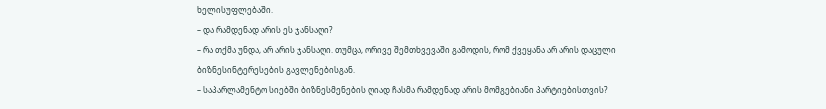ხელისუფლებაში.
– და რამდენად არის ეს ჯანსაღი?
– რა თქმა უნდა, არ არის ჯანსაღი. თუმცა, ორივე შემთხვევაში გამოდის, რომ ქვეყანა არ არის დაცული ბიზნესინტერესების გავლენებისგან.
– საპარლამენტო სიებში ბიზნესმენების ღიად ჩასმა რამდენად არის მომგებიანი პარტიებისთვის?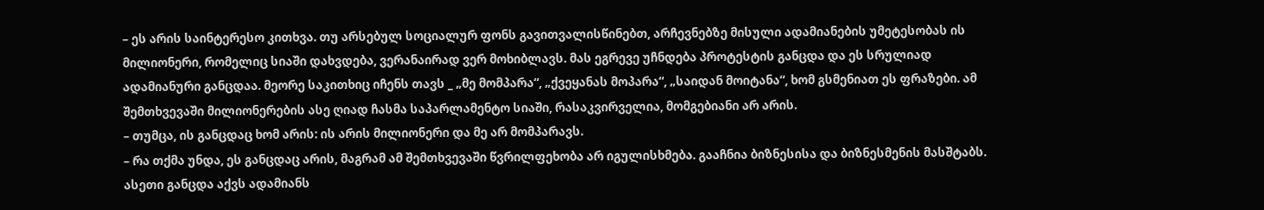– ეს არის საინტერესო კითხვა. თუ არსებულ სოციალურ ფონს გავითვალისწინებთ, არჩევნებზე მისული ადამიანების უმეტესობას ის მილიონერი, რომელიც სიაში დახვდება, ვერანაირად ვერ მოხიბლავს. მას ეგრევე უჩნდება პროტესტის განცდა და ეს სრულიად ადამიანური განცდაა. მეორე საკითხიც იჩენს თავს _ „მე მომპარა“, „ქვეყანას მოპარა“, „საიდან მოიტანა“, ხომ გსმენიათ ეს ფრაზები. ამ შემთხვევაში მილიონერების ასე ღიად ჩასმა საპარლამენტო სიაში, რასაკვირველია, მომგებიანი არ არის.
– თუმცა, ის განცდაც ხომ არის: ის არის მილიონერი და მე არ მომპარავს.
– რა თქმა უნდა, ეს განცდაც არის, მაგრამ ამ შემთხვევაში წვრილფეხობა არ იგულისხმება. გააჩნია ბიზნესისა და ბიზნესმენის მასშტაბს. ასეთი განცდა აქვს ადამიანს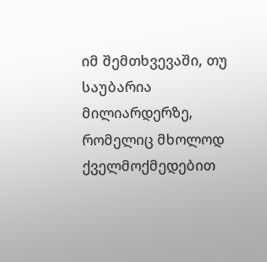იმ შემთხვევაში, თუ საუბარია მილიარდერზე, რომელიც მხოლოდ ქველმოქმედებით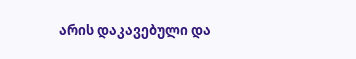არის დაკავებული და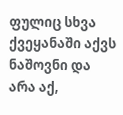ფულიც სხვა ქვეყანაში აქვს ნაშოვნი და არა აქ,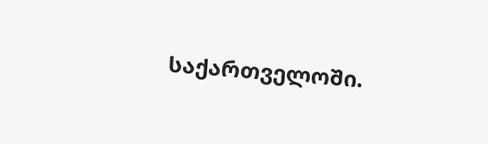საქართველოში.